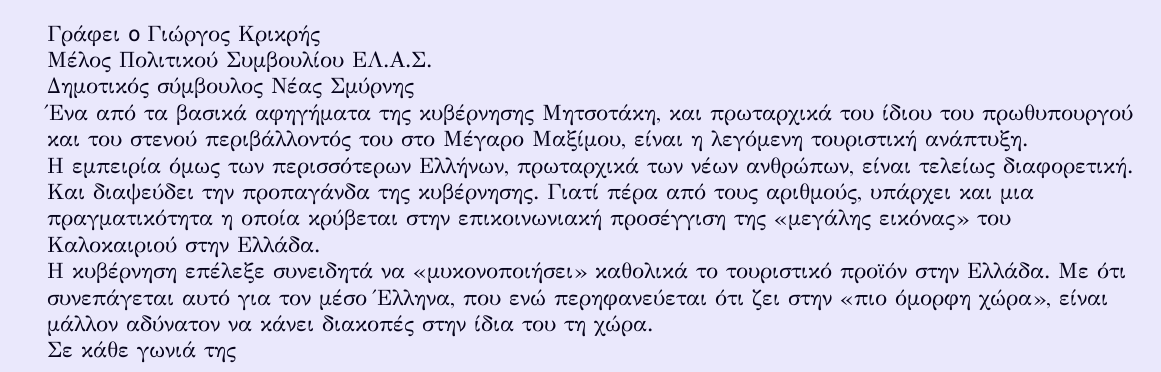Γράφει o Γιώργος Κρικρής
Μέλος Πολιτικού Συμβουλίου ΕΛ.Α.Σ.
Δημοτικός σύμβουλος Νέας Σμύρνης
Ένα από τα βασικά αφηγήματα της κυβέρνησης Μητσοτάκη, και πρωταρχικά του ίδιου του πρωθυπουργού και του στενού περιβάλλοντός του στο Μέγαρο Μαξίμου, είναι η λεγόμενη τουριστική ανάπτυξη.
Η εμπειρία όμως των περισσότερων Ελλήνων, πρωταρχικά των νέων ανθρώπων, είναι τελείως διαφορετική. Και διαψεύδει την προπαγάνδα της κυβέρνησης. Γιατί πέρα από τους αριθμούς, υπάρχει και μια πραγματικότητα η οποία κρύβεται στην επικοινωνιακή προσέγγιση της «μεγάλης εικόνας» του Καλοκαιριού στην Ελλάδα.
Η κυβέρνηση επέλεξε συνειδητά να «μυκονοποιήσει» καθολικά το τουριστικό προϊόν στην Ελλάδα. Με ότι συνεπάγεται αυτό για τον μέσο Έλληνα, που ενώ περηφανεύεται ότι ζει στην «πιο όμορφη χώρα», είναι μάλλον αδύνατον να κάνει διακοπές στην ίδια του τη χώρα.
Σε κάθε γωνιά της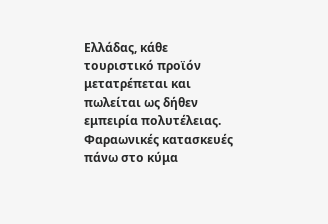Ελλάδας, κάθε τουριστικό προϊόν μετατρέπεται και πωλείται ως δήθεν εμπειρία πολυτέλειας. Φαραωνικές κατασκευές πάνω στο κύμα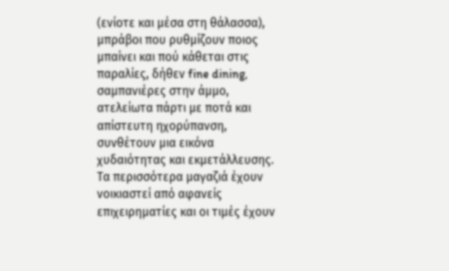(ενίοτε και μέσα στη θάλασσα), μπράβοι που ρυθμίζουν ποιος μπαίνει και πού κάθεται στις παραλίες, δήθεν fine dining, σαμπανιέρες στην άμμο, ατελείωτα πάρτι με ποτά και απίστευτη ηχορύπανση, συνθέτουν μια εικόνα χυδαιότητας και εκμετάλλευσης. Τα περισσότερα μαγαζιά έχουν νοικιαστεί από αφανείς επιχειρηματίες και οι τιμές έχουν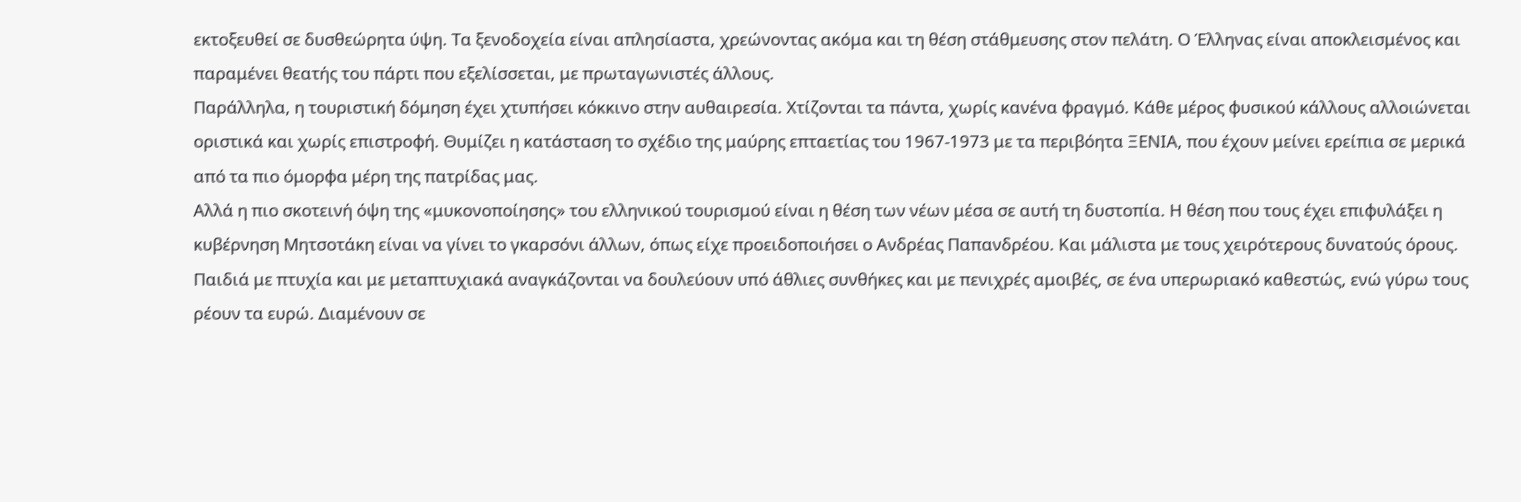εκτοξευθεί σε δυσθεώρητα ύψη. Τα ξενοδοχεία είναι απλησίαστα, χρεώνοντας ακόμα και τη θέση στάθμευσης στον πελάτη. Ο Έλληνας είναι αποκλεισμένος και παραμένει θεατής του πάρτι που εξελίσσεται, με πρωταγωνιστές άλλους.
Παράλληλα, η τουριστική δόμηση έχει χτυπήσει κόκκινο στην αυθαιρεσία. Χτίζονται τα πάντα, χωρίς κανένα φραγμό. Κάθε μέρος φυσικού κάλλους αλλοιώνεται οριστικά και χωρίς επιστροφή. Θυμίζει η κατάσταση το σχέδιο της μαύρης επταετίας του 1967-1973 με τα περιβόητα ΞΕΝΙΑ, που έχουν μείνει ερείπια σε μερικά από τα πιο όμορφα μέρη της πατρίδας μας.
Αλλά η πιο σκοτεινή όψη της «μυκονοποίησης» του ελληνικού τουρισμού είναι η θέση των νέων μέσα σε αυτή τη δυστοπία. Η θέση που τους έχει επιφυλάξει η κυβέρνηση Μητσοτάκη είναι να γίνει το γκαρσόνι άλλων, όπως είχε προειδοποιήσει ο Ανδρέας Παπανδρέου. Και μάλιστα με τους χειρότερους δυνατούς όρους. Παιδιά με πτυχία και με μεταπτυχιακά αναγκάζονται να δουλεύουν υπό άθλιες συνθήκες και με πενιχρές αμοιβές, σε ένα υπερωριακό καθεστώς, ενώ γύρω τους ρέουν τα ευρώ. Διαμένουν σε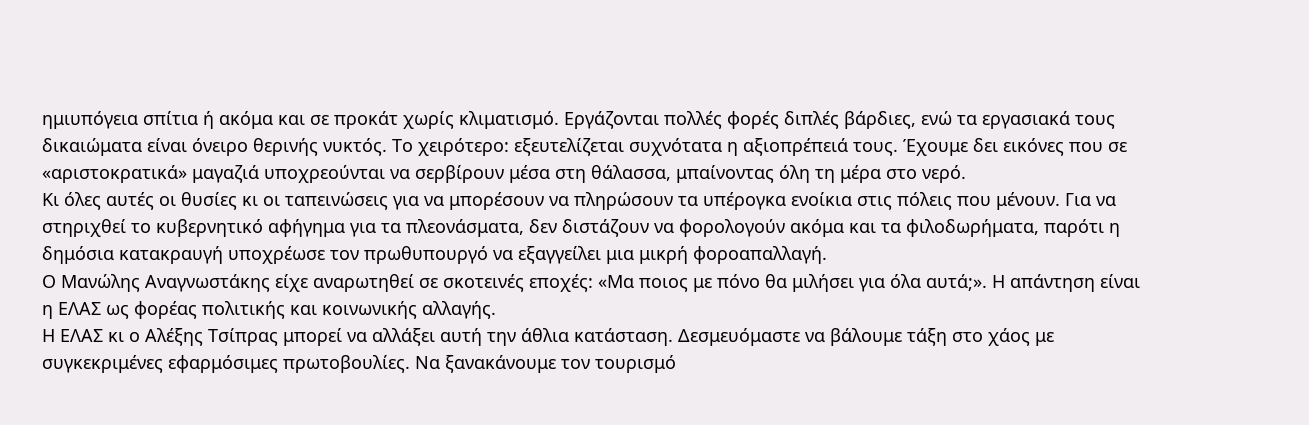ημιυπόγεια σπίτια ή ακόμα και σε προκάτ χωρίς κλιματισμό. Εργάζονται πολλές φορές διπλές βάρδιες, ενώ τα εργασιακά τους δικαιώματα είναι όνειρο θερινής νυκτός. Το χειρότερο: εξευτελίζεται συχνότατα η αξιοπρέπειά τους. Έχουμε δει εικόνες που σε «αριστοκρατικά» μαγαζιά υποχρεούνται να σερβίρουν μέσα στη θάλασσα, μπαίνοντας όλη τη μέρα στο νερό.
Κι όλες αυτές οι θυσίες κι οι ταπεινώσεις για να μπορέσουν να πληρώσουν τα υπέρογκα ενοίκια στις πόλεις που μένουν. Για να στηριχθεί το κυβερνητικό αφήγημα για τα πλεονάσματα, δεν διστάζουν να φορολογούν ακόμα και τα φιλοδωρήματα, παρότι η δημόσια κατακραυγή υποχρέωσε τον πρωθυπουργό να εξαγγείλει μια μικρή φοροαπαλλαγή.
Ο Μανώλης Αναγνωστάκης είχε αναρωτηθεί σε σκοτεινές εποχές: «Μα ποιος με πόνο θα μιλήσει για όλα αυτά;». Η απάντηση είναι η ΕΛΑΣ ως φορέας πολιτικής και κοινωνικής αλλαγής.
Η ΕΛΑΣ κι ο Αλέξης Τσίπρας μπορεί να αλλάξει αυτή την άθλια κατάσταση. Δεσμευόμαστε να βάλουμε τάξη στο χάος με συγκεκριμένες εφαρμόσιμες πρωτοβουλίες. Να ξανακάνουμε τον τουρισμό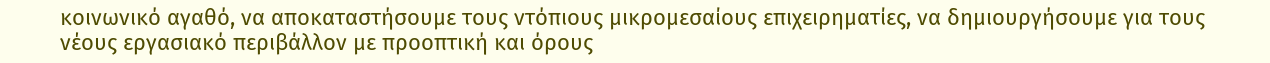κοινωνικό αγαθό, να αποκαταστήσουμε τους ντόπιους μικρομεσαίους επιχειρηματίες, να δημιουργήσουμε για τους νέους εργασιακό περιβάλλον με προοπτική και όρους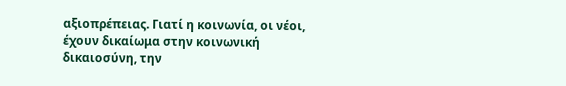αξιοπρέπειας. Γιατί η κοινωνία, οι νέοι, έχουν δικαίωμα στην κοινωνική δικαιοσύνη, την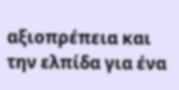αξιοπρέπεια και την ελπίδα για ένα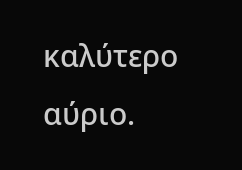καλύτερο αύριο.